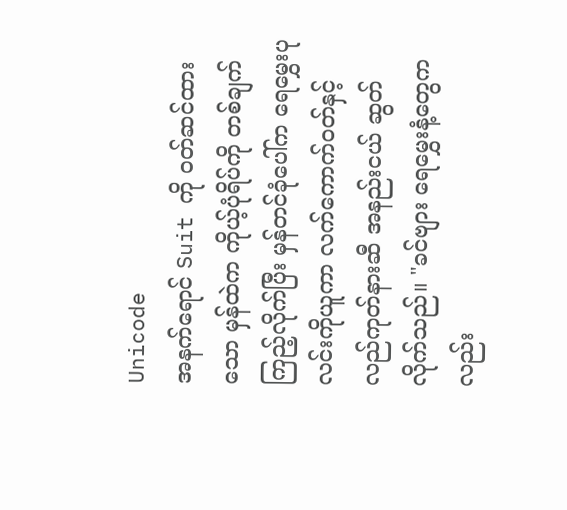Unicode
အနက်ရောင် Suit ကို ၀တ်ဆင်ထားသော မှန်ထဲက ကိုယ့်ပုံရိပ်ကို တစ်ချက်ကြည့်လိုက်ပြီး မှန်တင်ခုံပေါ်က ရေမွှေးပုလင်းကိုယူကာ လက်ကောက်၀တ်နှင့် လည်ကုတ်နားဆီ အနည်းငယ် ဆွတ်လိုက်သည်။ "ခင်ဗျား ရေမွှေးနံ့တွေကလည်း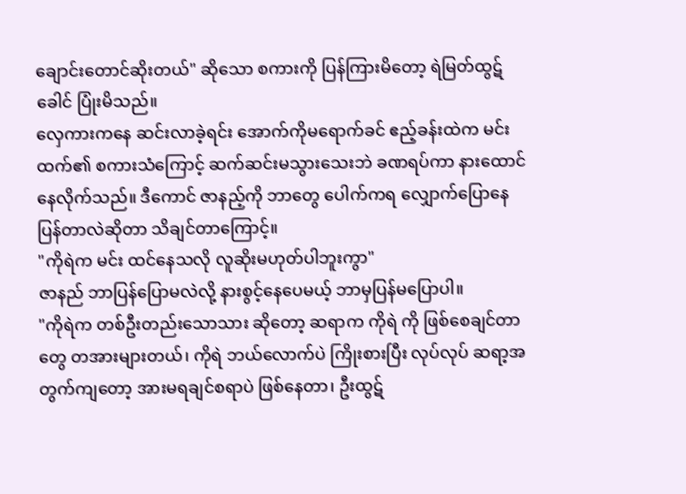ချောင်းတောင်ဆိုးတယ်" ဆိုသော စကားကို ပြန်ကြားမိတော့ ရဲမြတ်ထွဋ်ခေါင် ပြုံးမိသည်။
လှေကားကနေ ဆင်းလာခဲ့ရင်း အောက်ကိုမရောက်ခင် ဧည့်ခန်းထဲက မင်းထက်၏ စကားသံကြောင့် ဆက်ဆင်းမသွားသေးဘဲ ခဏရပ်ကာ နားထောင်နေလိုက်သည်။ ဒီကောင် ဇာနည့်ကို ဘာတွေ ပေါက်ကရ လျှောက်ပြောနေပြန်တာလဲဆိုတာ သိချင်တာကြောင့်။
"ကိုရဲက မင်း ထင်နေသလို လူဆိုးမဟုတ်ပါဘူးကွာ"
ဇာနည် ဘာပြန်ပြောမလဲလို့ နားစွင့်နေပေမယ့် ဘာမှပြန်မပြောပါ။
"ကိုရဲက တစ်ဦးတည်းသောသား ဆိုတော့ ဆရာက ကိုရဲ ကို ဖြစ်စေချင်တာတွေ တအားများတယ်၊ ကိုရဲ ဘယ်လောက်ပဲ ကြိုးစားပြီး လုပ်လုပ် ဆရာ့အတွက်ကျတော့ အားမရချင်စရာပဲ ဖြစ်နေတာ၊ ဦးထွဋ်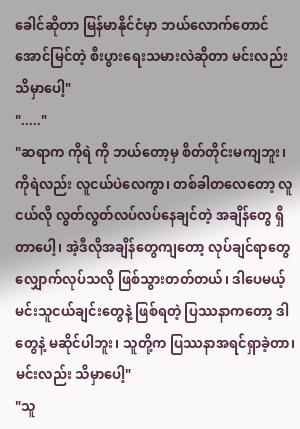ခေါင်ဆိုတာ မြန်မာနိုင်ငံမှာ ဘယ်လောက်တောင် အောင်မြင်တဲ့ စီးပွားရေးသမားလဲဆိုတာ မင်းလည်း သိမှာပေါ့"
"....."
"ဆရာက ကိုရဲ ကို ဘယ်တော့မှ စိတ်တိုင်းမကျဘူး၊ ကိုရဲလည်း လူငယ်ပဲလေကွာ၊ တစ်ခါတလေတော့ လူငယ်လို လွတ်လွတ်လပ်လပ်နေချင်တဲ့ အချိန်တွေ ရှိတာပေါ့၊ အဲ့ဒီလိုအချိန်တွေကျတော့ လုပ်ချင်ရာတွေလျှောက်လုပ်သလို ဖြစ်သွားတတ်တယ်၊ ဒါပေမယ့် မင်းသူငယ်ချင်းတွေနဲ့ ဖြစ်ရတဲ့ ပြဿနာကတော့ ဒါတွေနဲ့ မဆိုင်ပါဘူး၊ သူတို့က ပြဿနာအရင်ရှာခဲ့တာ၊ မင်းလည်း သိမှာပေါ့"
"သူ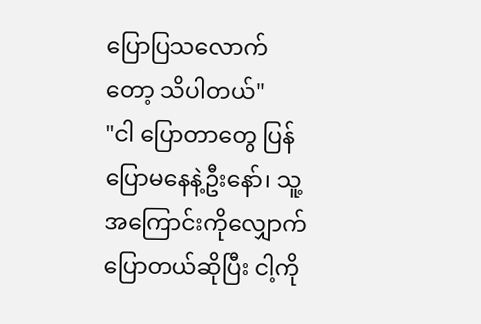ပြောပြသလောက်တော့ သိပါတယ်"
"ငါ ပြောတာတွေ ပြန်ပြောမနေနဲ့ဦးနော်၊ သူ့အကြောင်းကိုလျှောက်ပြောတယ်ဆိုပြီး ငါ့ကို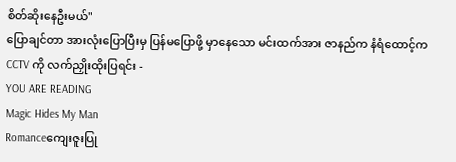စိတ်ဆိုးနေဦးမယ်"
ပြောချင်တာ အားလုံးပြောပြီးမှ ပြန်မပြောဖို့ မှာနေသော မင်းထက်အား ဇာနည်က နံရံထောင့်က CCTV ကို လက်ညှိုးထိုးပြရင်း -
YOU ARE READING
Magic Hides My Man
Romanceကျေးဇူးပြု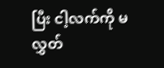ပြီး ငါ့လက်ကို မလွှတ်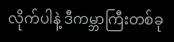လိုက်ပါနဲ့ ဒီကမ္ဘာကြီးတစ်ခု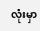လုံးမှာ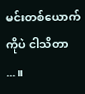မင်းတစ်ယောက်ကိုပဲ ငါသိတာ ...။